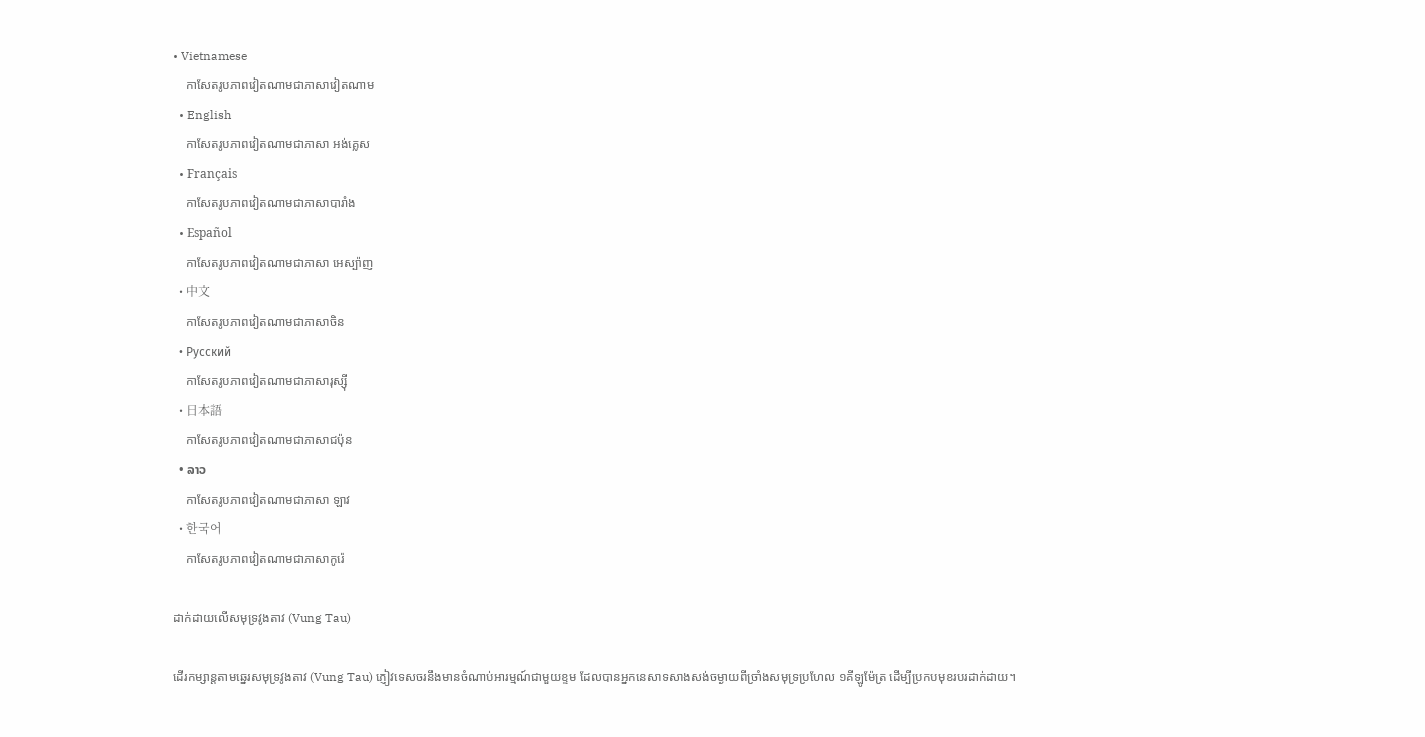• Vietnamese
    កាសែតរូបភាពវៀតណាមជាភាសាវៀតណាម
  • English
    កាសែតរូបភាពវៀតណាមជាភាសា អង់គ្លេស
  • Français
    កាសែតរូបភាពវៀតណាមជាភាសាបារាំង
  • Español
    កាសែតរូបភាពវៀតណាមជាភាសា អេស្ប៉ាញ
  • 中文
    កាសែតរូបភាពវៀតណាមជាភាសាចិន
  • Русский
    កាសែតរូបភាពវៀតណាមជាភាសារុស្ស៊ី
  • 日本語
    កាសែតរូបភាពវៀតណាមជាភាសាជប៉ុន
  • ລາວ
    កាសែតរូបភាពវៀតណាមជាភាសា ឡាវ
  • 한국어
    កាសែតរូបភាពវៀតណាមជាភាសាកូរ៉េ

ដាក់ដាយលើសមុទ្រវូងតាវ (Vung Tau)

ដើរកម្សាន្តតាមឆ្នេរសមុទ្រវូងតាវ (Vung Tau) ភ្ញៀវទេសចរនឹងមានចំណាប់អារម្មណ៍ជាមួយខ្ទម ដែលបានអ្នកនេសាទសាងសង់ចម្ងាយពីច្រាំងសមុទ្រប្រហែល ១គីឡូម៉ែត្រ ដើម្បីប្រកបមុខរបរដាក់ដាយ។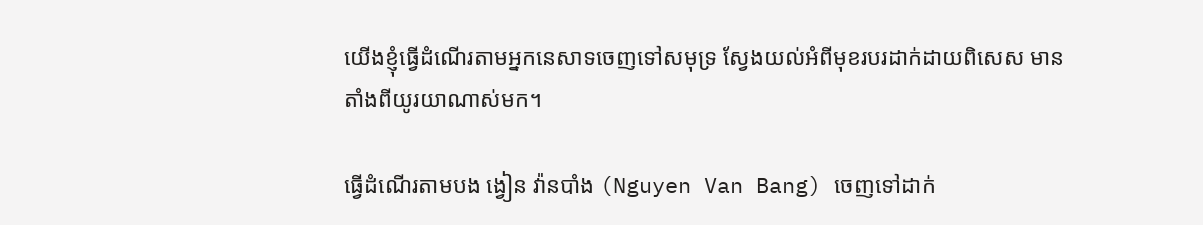យើងខ្ញុំធ្វើដំណើរតាមអ្នកនេសាទចេញទៅសមុទ្រ ស្វែងយល់អំពីមុខរបរដាក់ដាយពិសេស មានតាំងពីយូរយាណាស់មក។

ធ្វើដំណើរតាមបង ង្វៀន វ៉ានបាំង (Nguyen Van Bang) ចេញទៅដាក់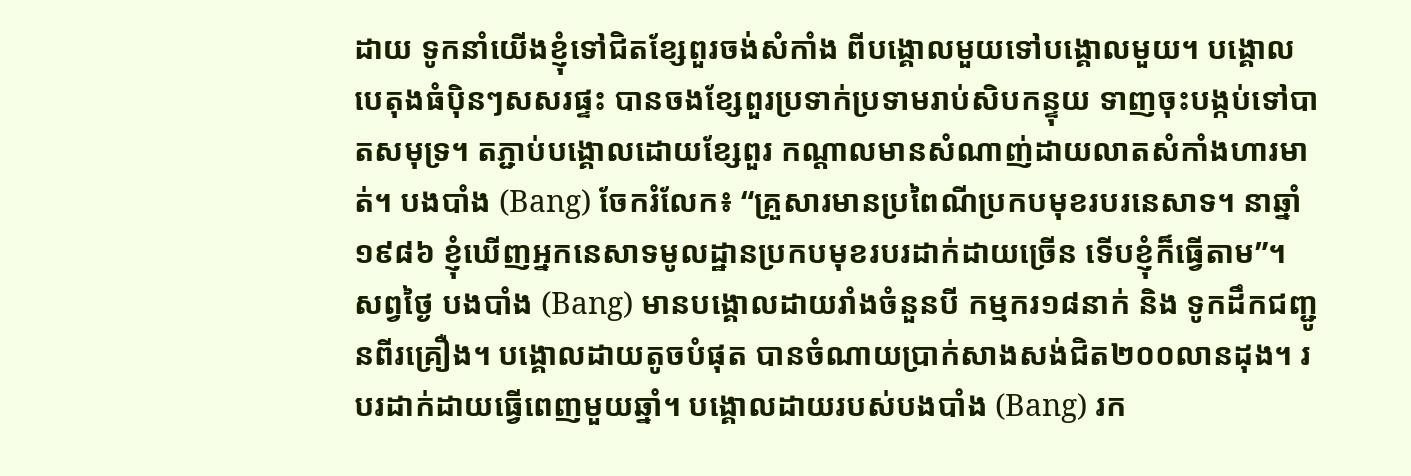ដាយ ទូកនាំយើងខ្ញុំទៅជិតខ្សែពួរចង់សំកាំង ពីបង្គោលមួយទៅបង្គោលមួយ។ បង្គោលបេតុងធំប៉ិនៗសសរផ្ទះ បានចងខ្សែពួរប្រទាក់ប្រទាមរាប់សិបកន្ទុយ ទាញចុះបង្កប់ទៅបាតសមុទ្រ។ តភ្ជាប់បង្គោលដោយខ្សែពួរ កណ្តាលមានសំណាញ់ដាយលាតសំកាំងហារមាត់។ បងបាំង (Bang) ចែករំលែក៖ “គ្រួសារមានប្រពៃណីប្រកបមុខរបរនេសាទ។ នាឆ្នាំ១៩៨៦ ខ្ញុំឃើញអ្នកនេសាទមូលដ្ឋានប្រកបមុខរបរដាក់ដាយច្រើន ទើបខ្ញុំក៏ធ្វើតាម”។ សព្វថ្ងៃ បងបាំង (Bang) មានបង្គោលដាយរាំងចំនួនបី កម្មករ១៨នាក់ និង ទូកដឹកជញ្ជូនពីរគ្រឿង។ បង្គោលដាយតូចបំផុត បានចំណាយប្រាក់សាងសង់ជិត២០០លានដុង។ របរដាក់ដាយធ្វើពេញមួយឆ្នាំ។ បង្គោលដាយរបស់បងបាំង (Bang) រក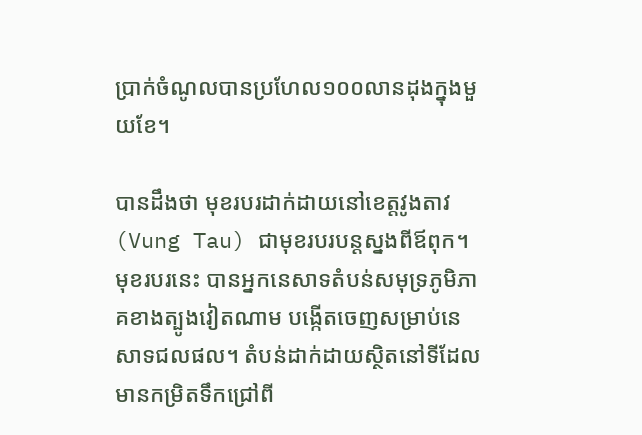ប្រាក់ចំណូលបានប្រហែល១០០លានដុងក្នុងមួយខែ។

បានដឹងថា មុខរបរដាក់ដាយនៅខេត្តវូងតាវ (Vung Tau) ជាមុខរបរបន្តស្នងពីឪពុក។ មុខរបរនេះ បានអ្នកនេសាទតំបន់សមុទ្រភូមិភាគខាងត្បូងវៀតណាម បង្កើតចេញសម្រាប់នេសាទជលផល។ តំបន់ដាក់ដាយស្ថិតនៅទីដែលមានកម្រិតទឹកជ្រៅពី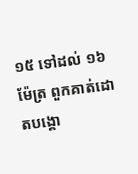១៥ ទៅដល់ ១៦ម៉ែត្រ ពួកគាត់ដោតបង្គោ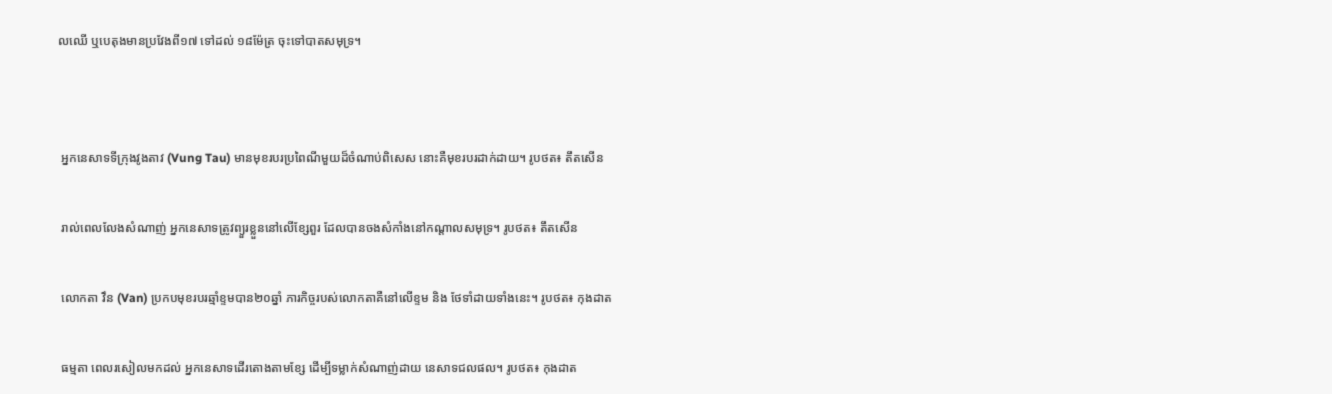លឈើ ឬបេតុងមានប្រវែងពី១៧ ទៅដល់ ១៨ម៉ែត្រ ចុះទៅបាតសមុទ្រ។




 អ្នកនេសាទទីក្រុងវូងតាវ (Vung Tau) មានមុខរបរប្រពៃណីមួយដ៏ចំណាប់ពិសេស នោះគឺមុខរបរដាក់ដាយ។ រូបថត៖ តឹតសើន


 រាល់ពេលលែងសំណាញ់ អ្នកនេសាទត្រូវព្យួរខ្លួននៅលើខ្សែពួរ ដែលបានចងសំកាំងនៅកណ្តាលសមុទ្រ។ រូបថត៖ តឹតសើន


 លោកតា វឹន (Van) ប្រកបមុខរបរឆ្មាំខ្ទមបាន២០ឆ្នាំ ភារកិច្ចរបស់លោកតាគឺនៅលើខ្ទម និង ថែទាំដាយទាំងនេះ។ រូបថត៖ កុងដាត


 ធម្មតា ពេលរសៀលមកដល់ អ្នកនេសាទដើរតោងតាមខ្សែ ដើម្បីទម្លាក់សំណាញ់ដាយ នេសាទជលផល។ រូបថត៖ កុងដាត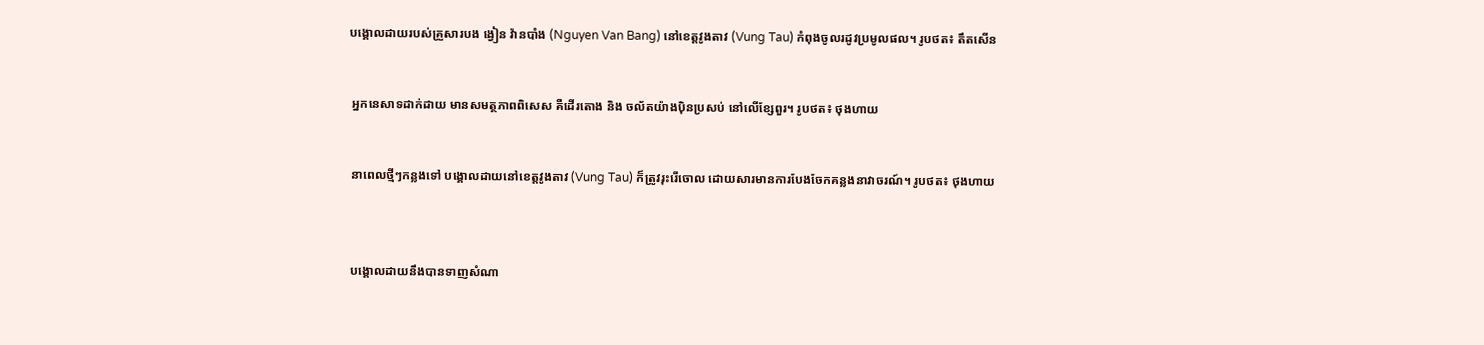បង្គោលដាយរបស់គ្រួសារបង ង្វៀន វ៉ានបាំង (Nguyen Van Bang) នៅខេត្តវូងតាវ (Vung Tau) កំពុងចូលរដូវប្រមូលផល។ រូបថត៖ តឹតសើន


 អ្នកនេសាទដាក់ដាយ មានសមត្ថភាពពិសេស គឺដើរតោង និង ចល័តយ៉ាងប៉ិនប្រសប់ នៅលើខ្សែពួរ។ រូបថត៖ ថុងហាយ


 នាពេលថ្មីៗកន្លងទៅ បង្គោលដាយនៅខេត្តវូងតាវ (Vung Tau) ក៏ត្រូវរុះរើចោល ដោយសារមានការបែងចែកគន្លងនាវាចរណ៍។ រូបថត៖ ថុងហាយ



 បង្គោលដាយនឹងបានទាញសំណា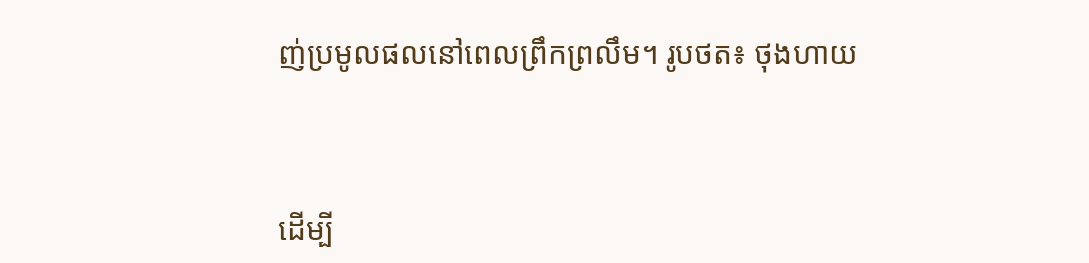ញ់ប្រមូលផលនៅពេលព្រឹកព្រលឹម។ រូបថត៖ ថុងហាយ



ដើម្បី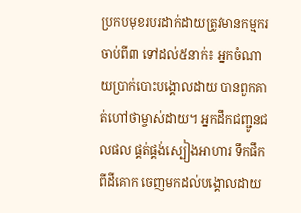ប្រកបមុខរបរដាក់ដាយត្រូវមានកម្មករចាប់ពី៣ ទៅដល់៥នាក់៖ អ្នកចំណាយប្រាក់បោះបង្គោលដាយ បានពួកគាត់ហៅថាម្ចាស់ដាយ។ អ្នកដឹកជញ្ជូនជលផល ផ្គត់ផ្គង់ស្បៀងអាហារ ទឹកផឹកពីដីគោក ចេញមកដល់បង្គោលដាយ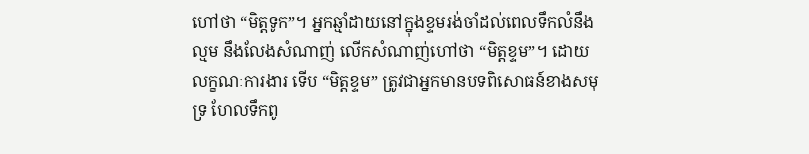ហៅថា “មិត្តទូក”។ អ្នកឆ្មាំដាយនៅក្នុងខ្ទមរង់ចាំដល់ពេលទឹកលំនឹងល្មម នឹងលែងសំណាញ់ លើកសំណាញ់ហៅថា “មិត្តខ្ទម”។ ដោយលក្ខណៈការងារ ទើប “មិត្តខ្ទម” ត្រូវជាអ្នកមានបទពិសោធន៍ខាងសមុទ្រ ហែលទឹកពូ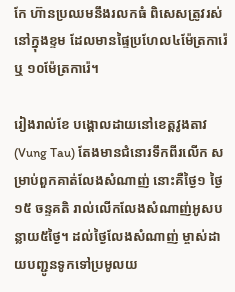កែ ហ៊ានប្រឈមនឹងរលកធំ ពិសេសត្រូវរស់នៅក្នុងខ្ទម ដែលមានផ្ទៃប្រហែល៤ម៉ែត្រការ៉េ ឬ ១០ម៉ែត្រការ៉េ។

រៀងរាល់ខែ បង្គោលដាយនៅខេត្តវូងតាវ (Vung Tau) តែងមានជំនោរទឹកពីរលើក សម្រាប់ពួកគាត់លែងសំណាញ់ នោះគឺថ្ងៃ១ ថ្ងៃ១៥ ចន្ទគតិ រាល់លើកលែងសំណាញ់អូសបន្លាយ៥ថ្ងៃ។ ដល់ថ្ងៃលែងសំណាញ់ ម្ចាស់ដាយបញ្ជូនទូកទៅប្រមូលយ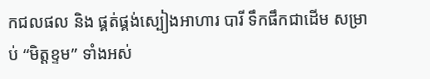កជលផល និង ផ្គត់ផ្គង់ស្បៀងអាហារ បារី ទឹកផឹកជាដើម សម្រាប់ “មិត្តខ្ទម” ទាំងអស់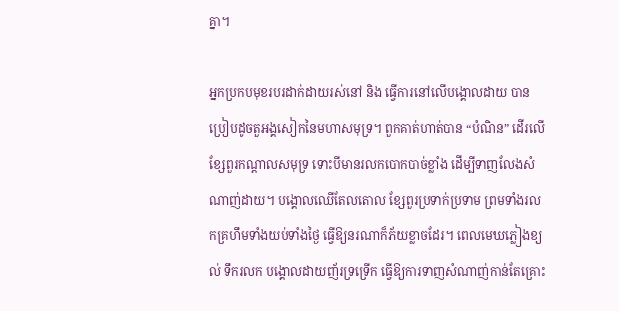គ្នា។

អ្នកប្រកបមុខរបរដាក់ដាយរស់នៅ និង ធ្វើការនៅលើបង្គោលដាយ បានប្រៀបដូចតួអង្គសៀកនៃមហាសមុទ្រ។ ពួកគាត់ហាត់បាន “បំណិន” ដើរលើខ្សែពួរកណ្តាលសមុទ្រ ទោះបីមានរលកបោកបាច់ខ្លាំង ដើម្បីទាញលែងសំណាញ់ដាយ។ បង្គោលឈើតែលតោល ខ្សែពួរប្រទាក់ប្រទាម ព្រមទាំងរលកគ្រហឹមទាំងយប់ទាំងថ្ងៃ ធ្វើឱ្យនរណាក៏ភ័យខ្លាចដែរ។ ពេលមេឃភ្លៀងខ្យល់ ទឹករលក បង្គោលដាយញ័រទ្រទ្រើក ធ្វើឱ្យការទាញសំណាញ់កាន់តែគ្រោះ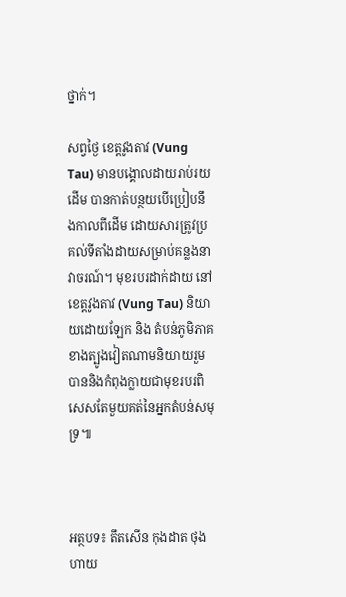ថ្នាក់។

សព្វថ្ងៃ ខេត្តវូងតាវ (Vung Tau) មានបង្គោលដាយរាប់រយដើម បានកាត់បន្ថយបើប្រៀបនឹងកាលពីដើម ដោយសារត្រូវប្រគល់ទីតាំងដាយសម្រាប់គន្លងនាវាចរណ៍។ មុខរបរដាក់ដាយ នៅខេត្តវូងតាវ (Vung Tau) និយាយដោយឡែក និង តំបន់ភូមិភាគខាងត្បូងវៀតណាមនិយាយរួម បាននិងកំពុងក្លាយជាមុខរបរពិសេសតែមួយគត់នៃអ្នកតំបន់សមុទ្រ៕



អត្ថបទ៖ តឹតសើន កុងដាត ថុងហាយ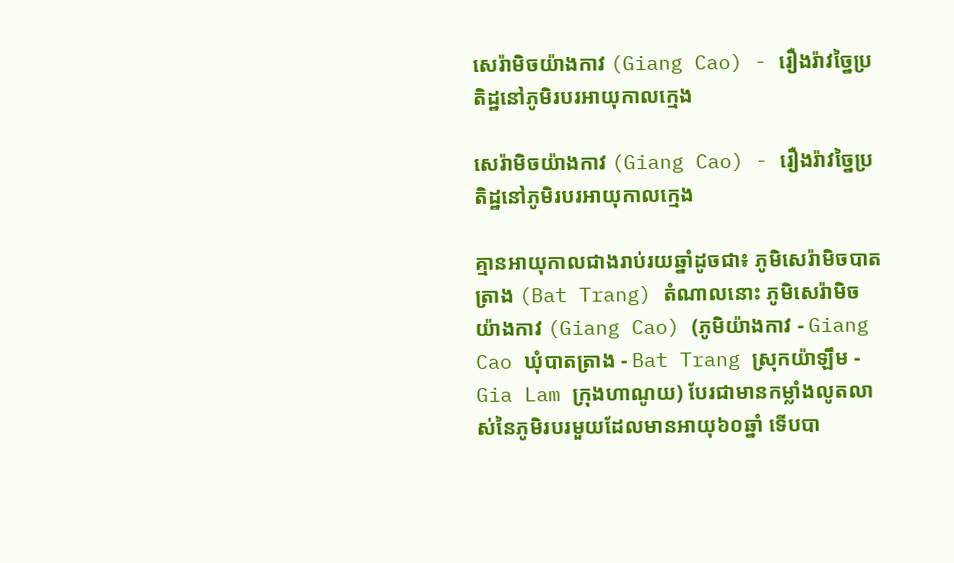សេរ៉ាមិចយ៉ាងកាវ (Giang Cao) - រឿងរ៉ាវច្នៃប្រតិដ្ឋនៅភូមិរបរអាយុកាលក្មេង

សេរ៉ាមិចយ៉ាងកាវ (Giang Cao) - រឿងរ៉ាវច្នៃប្រតិដ្ឋនៅភូមិរបរអាយុកាលក្មេង

គ្មានអាយុកាលជាងរាប់រយឆ្នាំដូចជា៖ ភូមិសេរ៉ាមិចបាតត្រាង (Bat Trang) តំណាលនោះ ភូមិសេរ៉ាមិចយ៉ាងកាវ (Giang Cao) (ភូមិយ៉ាងកាវ - Giang Cao ឃុំបាតត្រាង - Bat Trang ស្រុកយ៉ាឡឹម - Gia Lam ក្រុងហាណូយ) បែរជាមានកម្លាំងលូតលាស់នៃភូមិរបរមួយដែលមានអាយុ៦០ឆ្នាំ ទើបបា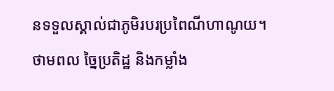នទទួលស្គាល់ជាភូមិរបរប្រពៃណីហាណូយ។ ថាមពល ច្នៃប្រតិដ្ឋ និងកម្លាំង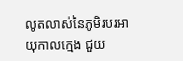លូតលាស់នៃភូមិរបរអាយុកាលក្មេង ជួយ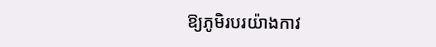ឱ្យភូមិរបរយ៉ាងកាវ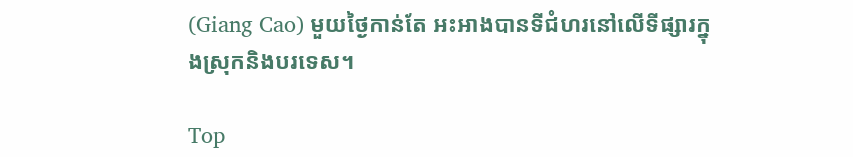(Giang Cao) មួយថ្ងៃកាន់តែ អះអាងបានទីជំហរនៅលើទីផ្សារក្នុងស្រុកនិងបរទេស។

Top